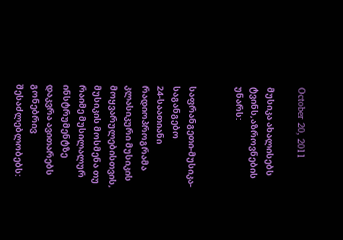October 20, 2011

მუსიკა ახალისებს ტვინს,აზროვნების უნარს:


საფრანგეთი-მუსიკა-საგანგებო
24-საათიანი რადიოპროგრამა
კლასიკური მუსიკის
მოყვარულებისთვის,
მუსიკის მოსმენა თუ რაიმე მუსილალურ ინსტრუმენტზე დაკვრა ავითარებს გონებრივ შესაძლებლობებს: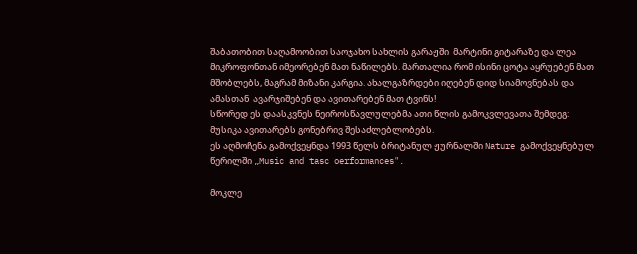შაბათობით საღამოობით საოჯახო სახლის გარაჟში  მარტინი გიტარაზე და ლეა მიკროფონთან იმეორებენ მათ ნაწილებს. მართალია რომ ისინი ცოტა აყრუებენ მათ მშობლებს, მაგრამ მიზანი კარგია. ახალგაზრდები იღებენ დიდ სიამოვნებას და ამასთან  ავარჯიშებენ და ავითარებენ მათ ტვინს!
სწორედ ეს დაასკვნეს ნეიროსწავლულებმა ათი წლის გამოკვლევათა შემდეგ:
მუსიკა ავითარებს გონებრივ შესაძლებლობებს.
ეს აღმოჩენა გამოქვეყნდა 1993 წელს ბრიტანულ ჟურნალში Nature გამოქვეყნებულ წერილში „Music and tasc oerformances".

მოკლე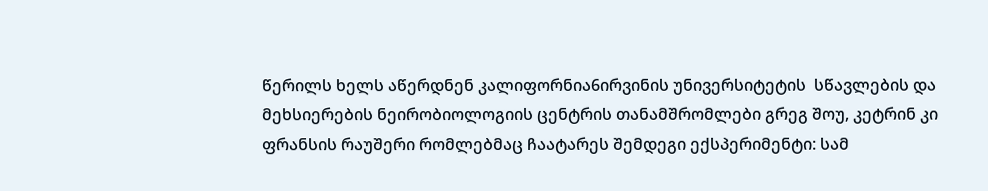წერილს ხელს აწერდნენ კალიფორნია6ირვინის უნივერსიტეტის  სწავლების და მეხსიერების ნეირობიოლოგიის ცენტრის თანამშრომლები გრეგ შოუ, კეტრინ კი ფრანსის რაუშერი რომლებმაც ჩაატარეს შემდეგი ექსპერიმენტი: სამ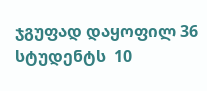ჯგუფად დაყოფილ 36 სტუდენტს  10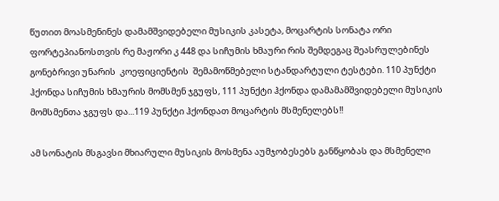წუთით მოასმენინეს დამამშვიდებელი მუსიკის კასეტა, მოცარტის სონატა ორი ფორტეპიანოსთვის რე მაჟორი კ 448 და სიჩუმის ხმაური რის შემდეგაც შეასრულებინეს  გონებრივი უნარის  კოეფიციენტის  შემამოწმებელი სტანდარტული ტესტები. 110 პუნქტი ჰქონდა სიჩუმის ხმაურის მომსმენ ჯგუფს, 111 პუნქტი ჰქონდა დამამამშვიდებელი მუსიკის მომსმენთა ჯგუფს და...119 პუნქტი ჰქონდათ მოცარტის მსმენელებს!!

ამ სონატის მსგავსი მხიარული მუსიკის მოსმენა აუმჯობესებს განწყობას და მსმენელი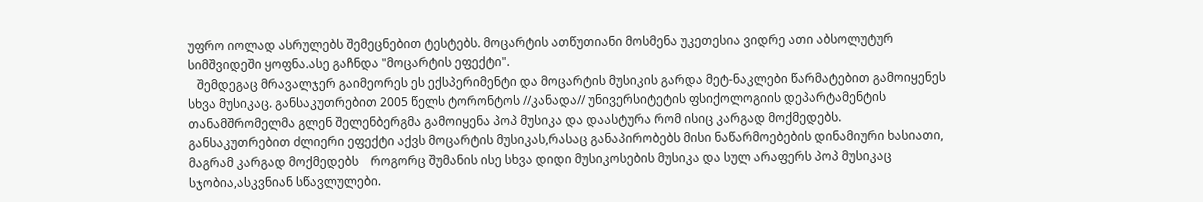უფრო იოლად ასრულებს შემეცნებით ტესტებს. მოცარტის ათწუთიანი მოსმენა უკეთესია ვიდრე ათი აბსოლუტურ სიმშვიდეში ყოფნა.ასე გაჩნდა "მოცარტის ეფექტი".
   შემდეგაც მრავალჯერ გაიმეორეს ეს ექსპერიმენტი და მოცარტის მუსიკის გარდა მეტ-ნაკლები წარმატებით გამოიყენეს სხვა მუსიკაც. განსაკუთრებით 2005 წელს ტორონტოს //კანადა// უნივერსიტეტის ფსიქოლოგიის დეპარტამენტის თანამშრომელმა გლენ შელენბერგმა გამოიყენა პოპ მუსიკა და დაასტურა რომ ისიც კარგად მოქმედებს.
განსაკუთრებით ძლიერი ეფექტი აქვს მოცარტის მუსიკას,რასაც განაპირობებს მისი ნაწარმოებების დინამიური ხასიათი, მაგრამ კარგად მოქმედებს    როგორც შუმანის ისე სხვა დიდი მუსიკოსების მუსიკა და სულ არაფერს პოპ მუსიკაც სჯობია,ასკვნიან სწავლულები.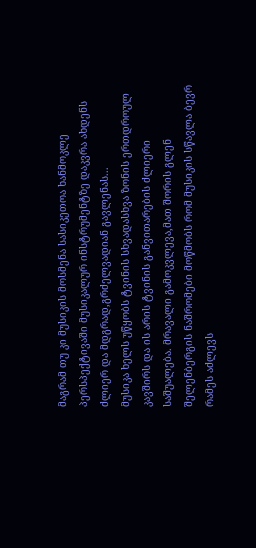მაგრამ თუ კი მუსიკის მოსმენა სასიკეთოა ხანმოკლე პერსპექტივაში მუსიკალურ ინსტრუმენტზე დაკვრა ახდენს ძლიერ და მდგრად,გრძელვადიან გავლენას...
მუსიკა ხელს უწყობს ტვინის სხვადასხვა ზონის ერთდროულ კავშირს და ის არის ტვინის განვითარების ძლიერი საშუალება. მრავალი გამოკვლევა,მათ შორის გლენ შელენბერგის ნაშრომები მოწმობს რომ მუსიკის სწავლა ბევრ რამეს აძლევს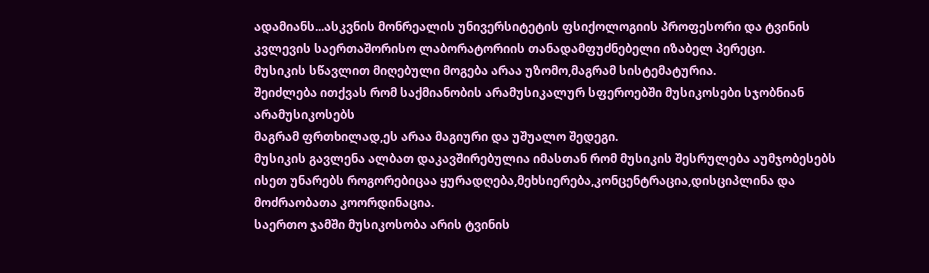ადამიანს...ასკვნის მონრეალის უნივერსიტეტის ფსიქოლოგიის პროფესორი და ტვინის კვლევის საერთაშორისო ლაბორატორიის თანადამფუძნებელი იზაბელ პერეცი.
მუსიკის სწავლით მიღებული მოგება არაა უზომო,მაგრამ სისტემატურია.
შეიძლება ითქვას რომ საქმიანობის არამუსიკალურ სფეროებში მუსიკოსები სჯობნიან არამუსიკოსებს
მაგრამ ფრთხილად,ეს არაა მაგიური და უშუალო შედეგი.
მუსიკის გავლენა ალბათ დაკავშირებულია იმასთან რომ მუსიკის შესრულება აუმჯობესებს ისეთ უნარებს როგორებიცაა ყურადღება,მეხსიერება,კონცენტრაცია,დისციპლინა და მოძრაობათა კოორდინაცია.
საერთო ჯამში მუსიკოსობა არის ტვინის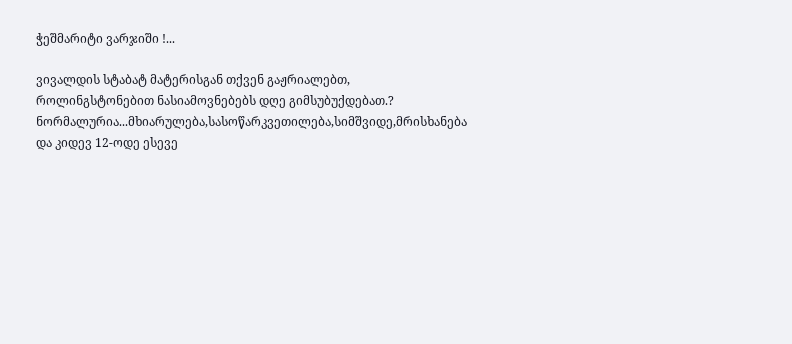ჭეშმარიტი ვარჯიში !...

ვივალდის სტაბატ მატერისგან თქვენ გაჟრიალებთ, როლინგსტონებით ნასიამოვნებებს დღე გიმსუბუქდებათ.?
ნორმალურია...მხიარულება,სასოწარკვეთილება,სიმშვიდე,მრისხანება და კიდევ 12-ოდე ესევე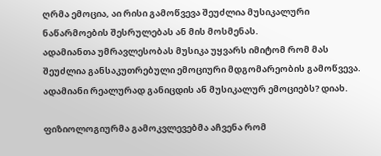ღრმა ემოცია, აი რისი გამოწვევა შეუძლია მუსიკალური ნაწარმოების შესრულებას ან მის მოსმენას.
ადამიანთა უმრავლესობას მუსიკა უყვარს იმიტომ რომ მას შეუძლია განსაკუთრებული ემოციური მდგომარეობის გამოწვევა.
ადამიანი რეალურად განიცდის ან მუსიკალურ ემოციებს? დიახ.

ფიზიოლოგიურმა გამოკვლევებმა აჩვენა რომ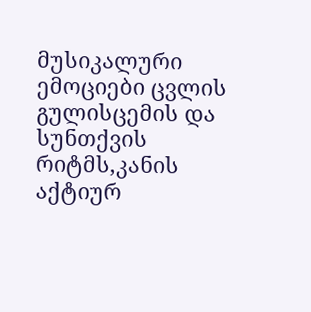მუსიკალური ემოციები ცვლის გულისცემის და სუნთქვის  რიტმს,კანის აქტიურ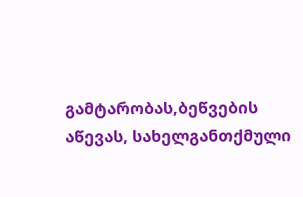გამტარობას,ბეწვების აწევას, სახელგანთქმული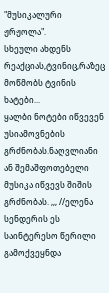"მუსიკალური ჟრჟოლა".
სხეული ახდენს რეაქციას,ტვინიც,რაზეც მოწმობს ტვინის ხატები...
ყალბი ნოტები იწვევენ უსიამოვნების გრძნობას.ნაღვლიანი ან შემაშფოთებელი მუსიკა იწვევს შიშის გრძნობას. ,,, //ელენა სენდერის ეს საინტერესო წერილი გამოქვეყნდა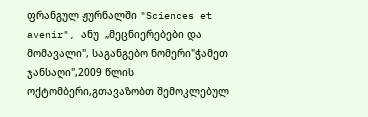ფრანგულ ჟურნალში "Sciences et avenir", ანუ  „მეცნიერებები და მომავალი", საგანგებო ნომერი"ჭამეთ ჯანსაღი",2009 წლის ოქტომბერი,გთავაზობთ შემოკლებულ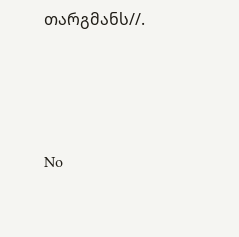თარგმანს//.





No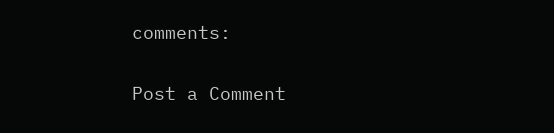comments:

Post a Comment